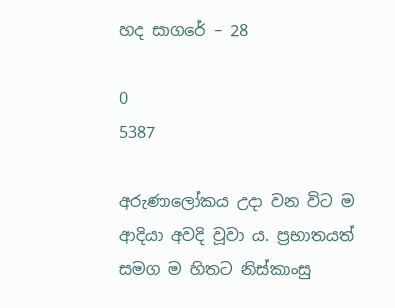හද සාගරේ – 28

0
5387

අරුණාලෝකය උදා වන විට ම ආදියා අවදි වූවා ය. ප්‍රභාතයත්        සමග ම හිතට නිස්කාංසු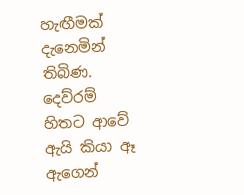හැඟීමක් දැනෙමින් තිබිණ. දෙව්රම් හිතට ආවේ ඇයි කියා ඈ ඇගෙන්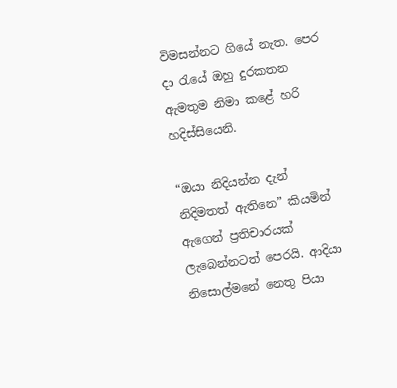විමසන්නට ගියේ නැත. පෙර දා රැයේ ඔහු දුරකතන ඇමතුම නිමා කළේ හරි හදිස්සියෙනි.

“ඔයා නිදියන්න දැන් නිදිමතත් ඇතිනෙ” කියමින් ඇගෙන් ප්‍රතිචාරයක් ලැබෙන්නටත් පෙරයි. ආදියා නිසොල්මනේ නෙතු පියා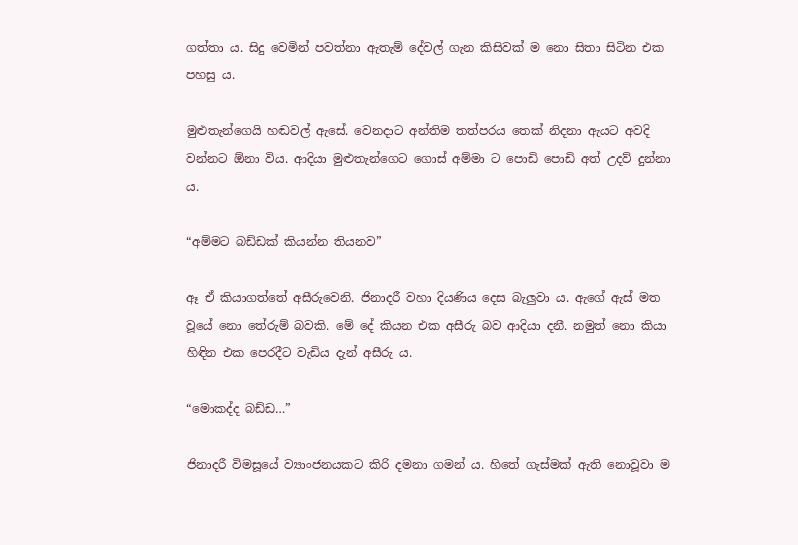ගත්තා ය. සිදු වෙමින් පවත්නා ඇතැම් දේවල් ගැන කිසිවක් ම නො සිතා සිටින එක පහසු ය.

මුළුතැන්ගෙයි හඬවල් ඇසේ. වෙනදාට අන්තිම තත්පරය තෙක් නිදනා ඇයට අවදි වන්නට ඕනා විය. ආදියා මුළුතැන්ගෙට ගොස් අම්මා ට පොඩි පොඩි අත් උදව් දුන්නා ය.

“අම්මට බඩ්ඩක් කියන්න තියනව”

ඈ ඒ කියාගත්තේ අසීරුවෙනි. ජිනාදරී වහා දියණිය දෙස බැලුවා ය. ඇගේ ඇස් මත වූයේ නො තේරුම් බවකි. මේ දේ කියන එක අසීරු බව ආදියා දනී. නමුත් නො කියා හිඳින එක පෙරදීට වැඩිය දැන් අසීරු ය.

“මොකද්ද බඩ්ඩ…”

ජිනාදරී විමසූයේ ව්‍යාංජනයකට කිරි දමනා ගමන් ය. හිතේ ගැස්මක් ඇති නොවූවා ම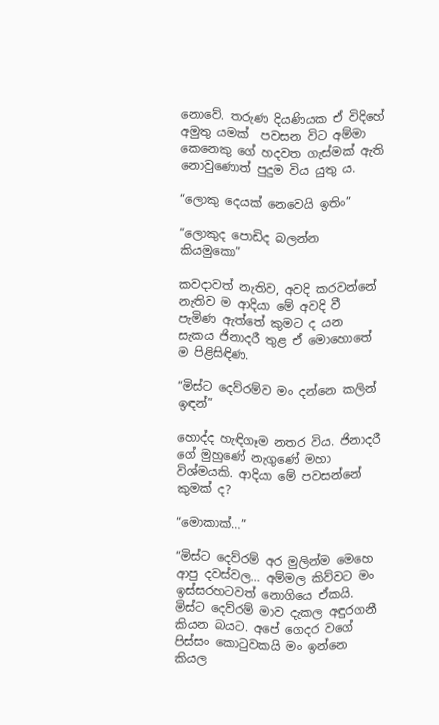නොවේ. තරුණ දියණියක ඒ විදිහේ අමුතු යමක්  පවසන විට අම්මා කෙනෙකු ගේ හදවත ගැස්මක් ඇති නොවුණොත් පුදුම විය යුතු ය.

“ලොකු දෙයක් නෙවෙයි ඉතිං”

“ලොකුද පොඩිද බලන්න කියමුකො”

කවදාවත් නැතිව, අවදි කරවන්නේ නැතිව ම ආදියා මේ අවදි වී පැමිණ ඇත්තේ කුමට ද යන සැකය ජිනාදරී තුළ ඒ මොහොතේ ම පිළිසිඳිණ.

“මිස්ට දෙව්රම්ව මං දන්නෙ කලින් ඉඳන්‍”

හොද්ද හැඳිගෑම නතර විය. ජිනාදරී ගේ මුහුණේ නැගුණේ මහා විශ්මයකි. ආදියා මේ පවසන්නේ කුමක් ද?

“මොකාක්…”

“මිස්ට දෙව්රම් අර මුලින්ම මෙහෙ ආපු දවස්වල… අම්මල කිව්වට මං ඉස්සරහටවත් නොගියෙ ඒකයි. මිස්ට දෙව්රම් මාව දැකල අඳුරගනී කියන බයට. අපේ ගෙදර වගේ පිස්සං කොටුවකයි මං ඉන්නෙ කියල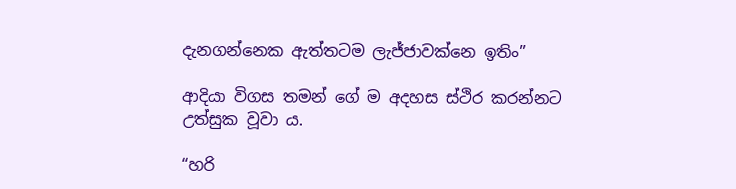දැනගන්නෙක ඇත්තටම ලැජ්ජාවක්නෙ ඉතිං”

ආදියා විගස තමන් ගේ ම අදහස ස්ථිර කරන්නට උත්සුක වූවා ය.

“හරි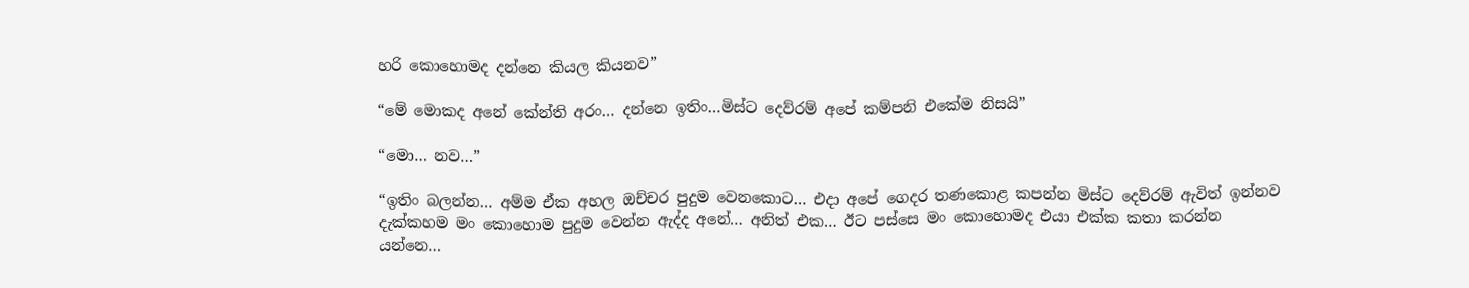හරි කොහොමද දන්නෙ කියල කියනව”

“මේ මොකද අනේ කේන්ති අරං… දන්නෙ ඉතිං…මිස්ට දෙව්රම් අපේ කම්පනි එකේම නිසයි”

“මො… නව…”

“ඉතිං බලන්න… අම්ම ඒක අහල ඔච්චර පුදුම වෙනකොට… එදා අපේ ගෙදර තණකොළ කපන්න මිස්ට දෙව්රම් ඇවිත් ඉන්නව දැක්කහම මං කොහොම පුදුම වෙන්න ඇද්ද අනේ… අනිත් එක… ඊට පස්සෙ මං කොහොමද එයා එක්ක කතා කරන්න යන්නෙ…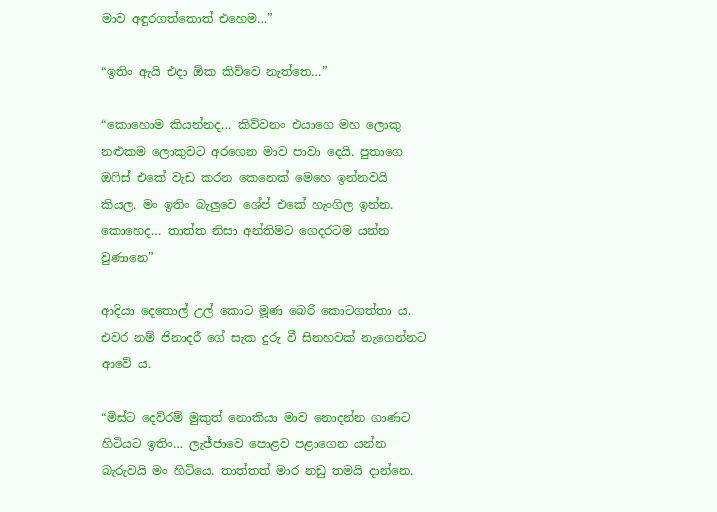මාව අඳුරගත්තොත් එහෙම…”

“ඉතිං ඇයි එදා ඕක කිව්වෙ නැත්තෙ…”

“කොහොම කියන්නද… කිව්වනං එයාගෙ මහ ලොකු නළුකම ලොකුවට අරගෙන මාව පාවා දෙයි. පුතාගෙ ඔෆිස් එකේ වැඩ කරන කෙනෙක් මෙහෙ ඉන්නවයි කියල. මං ඉතිං බැලුවෙ ශේප් එකේ හැංගිල ඉන්න. කොහෙද… තාත්ත නිසා අන්තිමට ගෙදරටම යන්න වුණානෙ”

ආදියා දෙතොල් උල් කොට මූණ බෙරි කොටගත්තා ය. එවර නම් ජිනාදරී ගේ සැක දුරු වී සිනහවක් නැගෙන්නට ආවේ ය.

“මිස්ට දෙව්රම් මුකුත් නොකියා මාව නොදන්න ගාණට හිටියට ඉතිං… ලැජ්ජාවෙ පොළව පළාගෙන යන්න බැරුවයි මං හිටියෙ. තාත්තත් මාර නඩු තමයි දාන්නෙ.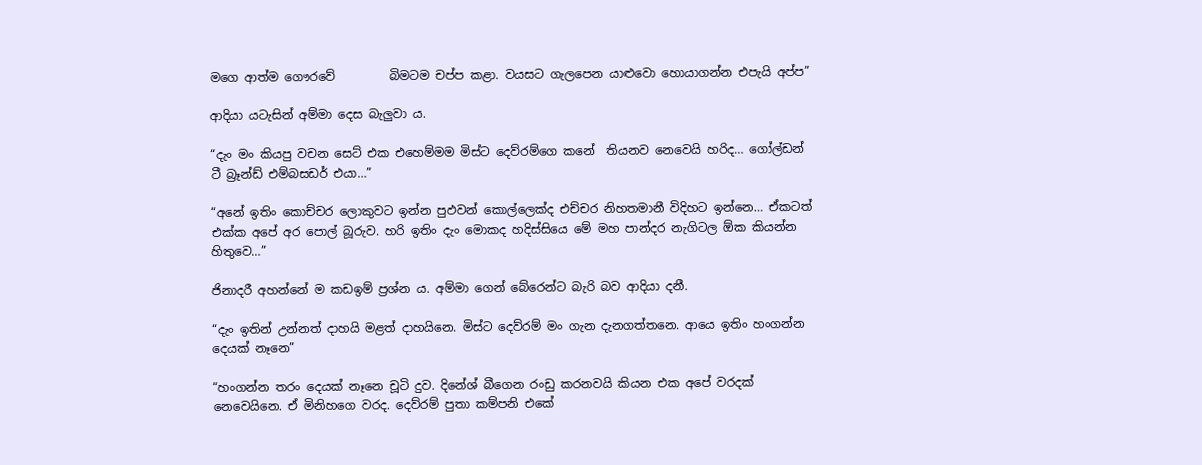මගෙ ආත්ම ගෞරවේ         බිමටම චප්ප කළා. වයසට ගැලපෙන යාළුවො හොයාගන්න එපැයි අප්ප”

ආදියා යටැසින් අම්මා දෙස බැලුවා ය.

“දැං මං කියපු වචන සෙට් එක එහෙම්මම මිස්ට දෙව්රම්ගෙ කනේ  තියනව නෙවෙයි හරිද… ගෝල්ඩන් ටී බ්‍රෑන්ඩ් එම්බසඩර් එයා…”

“අනේ ඉතිං කොච්චර ලොකුවට ඉන්න පුඵවන් කොල්ලෙක්ද එච්චර නිහතමානී විදිහට ඉන්නෙ… ඒකටත් එක්ක අපේ අර පොල් බූරුව. හරි ඉතිං දැං මොකද හදිස්සියෙ මේ මහ පාන්දර නැගිටල ඕක කියන්න හිතුවෙ…”

ජිනාදරී අහන්නේ ම කඩඉම් ප්‍රශ්න ය. අම්මා ගෙන් බේරෙන්ට බැරි බව ආදියා දනී.

“දැං ඉතින් උන්නත් දාහයි මළත් දාහයිනෙ. මිස්ට දෙව්රම් මං ගැන දැනගත්තනෙ. ආයෙ ඉතිං හංගන්න දෙයක් නෑනෙ”

“හංගන්න තරං දෙයක් නෑනෙ චූටි දුව. දිනේශ් බීගෙන රංඩු කරනවයි කියන එක අපේ වරදක් නෙවෙයිනෙ. ඒ මිනිහගෙ වරද. දෙව්රම් පුතා කම්පනි එකේ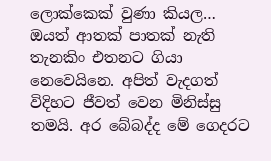ලොක්කෙක් වුණා කියල… ඔයත් ආතක් පාතක් නැති තැනකිං එතනට ගියා නෙවෙයිනෙ. අපිත් වැදගත් විදිහට ජීවත් වෙන මිනිස්සු තමයි. අර බේබද්ද මේ ගෙදරට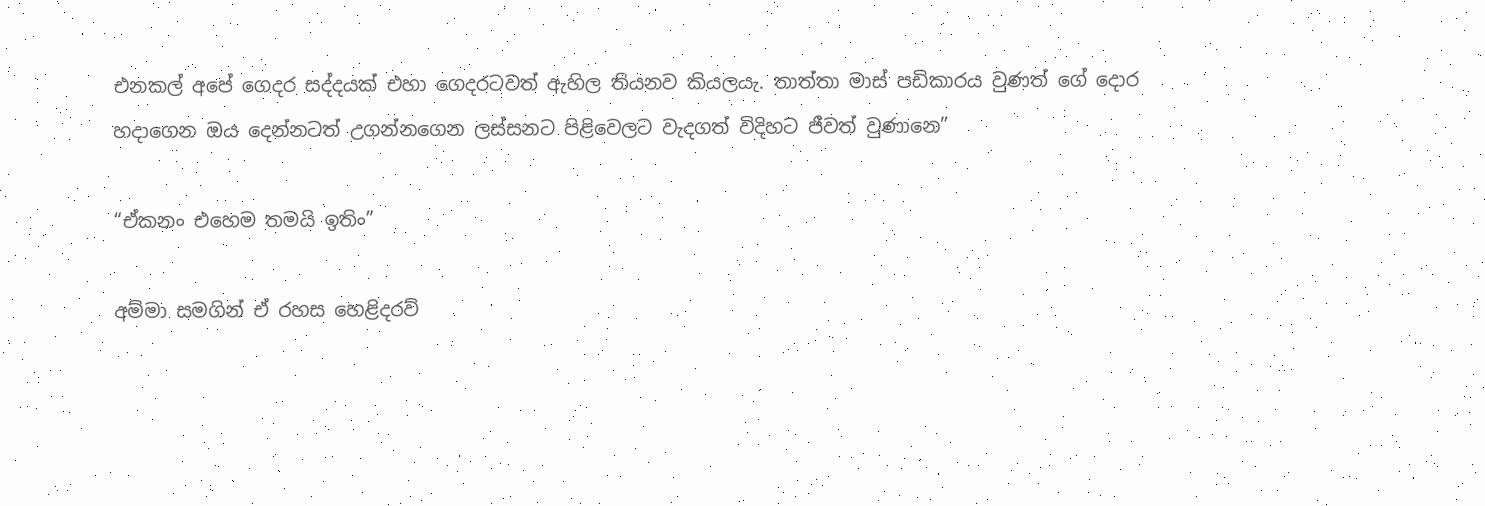එනකල් අපේ ගෙදර සද්දයක් එහා ගෙදරටවත් ඇහිල තියනව කියලයැ. තාත්තා මාස් පඩිකාරය වුණත් ගේ දොර හදාගෙන ඔය දෙන්නටත් උගන්නගෙන ලස්සනට පිළිවෙලට වැදගත් විදිහට ජීවත් වුණානෙ”

“ඒකනං එහෙම තමයි ඉතිං”

අම්මා සමගින් ඒ රහස හෙළිදරව්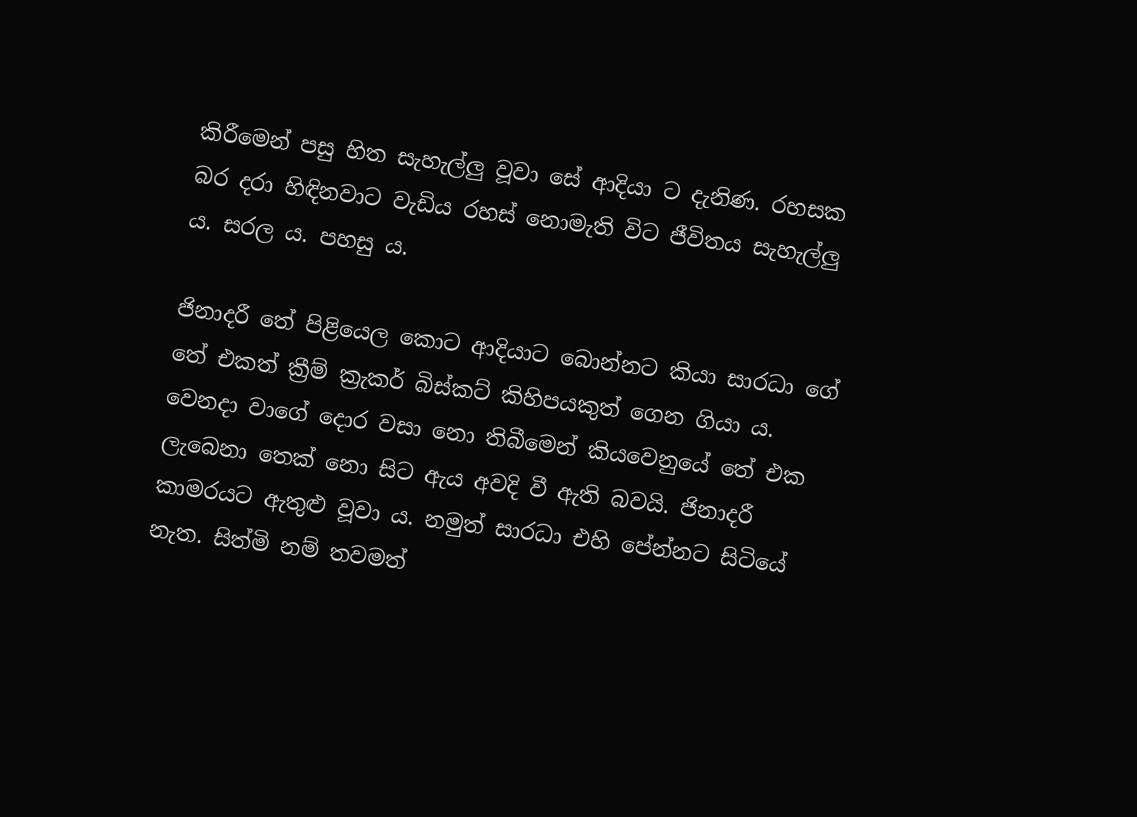කිරීමෙන් පසු හිත සැහැල්ලු වූවා සේ ආදියා ට දැනිණ. රහසක බර දරා හිඳිනවාට වැඩිය රහස් නොමැති විට ජීවිතය සැහැල්ලු ය. සරල ය. පහසු ය.

ජිනාදරී තේ පිළියෙල කොට ආදියාට බොන්නට කියා සාරධා ගේ තේ එකත් ක්‍රීම් ක්‍රැකර් බිස්කට් කිහිපයකුත් ගෙන ගියා ය. වෙනදා වාගේ දොර වසා නො තිබීමෙන් කියවෙනුයේ තේ එක ලැබෙනා තෙක් නො සිට ඇය අවදි වී ඇති බවයි. ජිනාදරී කාමරයට ඇතුළු වූවා ය. නමුත් සාරධා එහි පේන්නට සිටියේ නැත. සිත්මි නම් තවමත්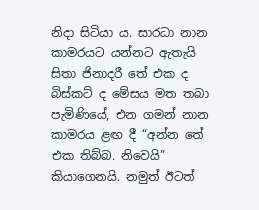නිදා සිටියා ය. සාරධා නාන කාමරයට යන්නට ඇතැයි සිතා ජිනාදරී තේ එක ද බිස්කට් ද මේසය මත තබා පැමිණියේ, එන ගමන් නාන කාමරය ළඟ දී “අන්න තේ එක තිබ්බ. නිවෙයි” කියාගෙනයි. නමුත් ඊටත්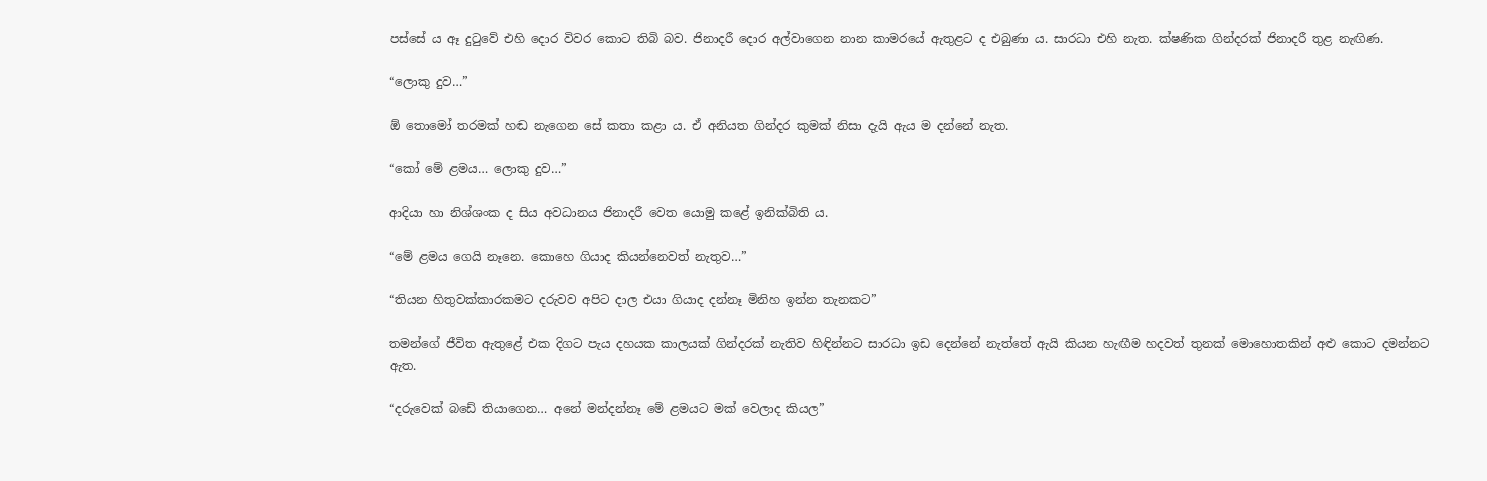පස්සේ ය ඈ දුටුවේ එහි දොර විවර කොට තිබි බව. ජිනාදරී දොර අල්වාගෙන නාන කාමරයේ ඇතුළට ද එබුණා ය. සාරධා එහි නැත. ක්ෂණික ගින්දරක් ජිනාදරී තුළ නැඟිණ.

“ලොකු දුව…”

ඕ තොමෝ තරමක් හඬ නැගෙන සේ කතා කළා ය. ඒ අනියත ගින්දර කුමක් නිසා දැයි ඇය ම දන්නේ නැත.

“කෝ මේ ළමය… ලොකු දුව…”

ආදියා හා නිශ්ශංක ද සිය අවධානය ජිනාදරී වෙත යොමු කළේ ඉනික්බිති ය.

“මේ ළමය ගෙයි නෑනෙ. කොහෙ ගියාද කියන්නෙවත් නැතුව…”

“තියන හිතුවක්කාරකමට දරුවව අපිට දාල එයා ගියාද දන්නෑ මිනිහ ඉන්න තැනකට”

තමන්ගේ ජීවිත ඇතුළේ එක දිගට පැය දහයක කාලයක් ගින්දරක් නැතිව හිඳින්නට සාරධා ඉඩ දෙන්නේ නැත්තේ ඇයි කියන හැඟීම හදවත් තුනක් මොහොතකින් අළු කොට දමන්නට ඇත.

“දරුවෙක් බඩේ තියාගෙන… අනේ මන්දන්නෑ මේ ළමයට මක් වෙලාද කියල”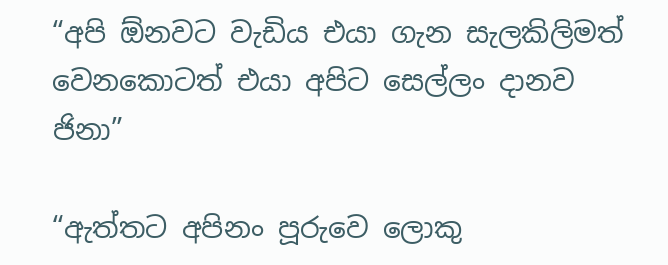“අපි ඕනවට වැඩිය එයා ගැන සැලකිලිමත් වෙනකොටත් එයා අපිට සෙල්ලං දානව ජිනා”

“ඇත්තට අපිනං පූරුවෙ ලොකු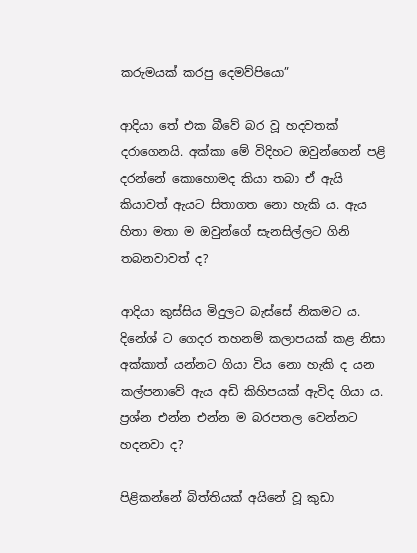කරුමයක් කරපු දෙමව්පියො”

ආදියා තේ එක බීවේ බර වූ හදවතක් දරාගෙනයි. අක්කා මේ විදිහට ඔවුන්ගෙන් පළි දරන්නේ කොහොමද කියා තබා ඒ ඇයි කියාවත් ඇයට සිතාගත නො හැකි ය. ඇය හිතා මතා ම ඔවුන්ගේ සැනසිල්ලට ගිනි තබනවාවත් ද?

ආදියා කුස්සිය මිදුලට බැස්සේ නිකමට ය. දිනේශ් ට ගෙදර තහනම් කලාපයක් කළ නිසා අක්කාත් යන්නට ගියා විය නො හැකි ද යන කල්පනාවේ ඇය අඩි කිහිපයක් ඇවිද ගියා ය. ප්‍රශ්න එන්න එන්න ම බරපතල වෙන්නට හදනවා ද?

පිළිකන්නේ බිත්තියක් අයිනේ වූ කුඩා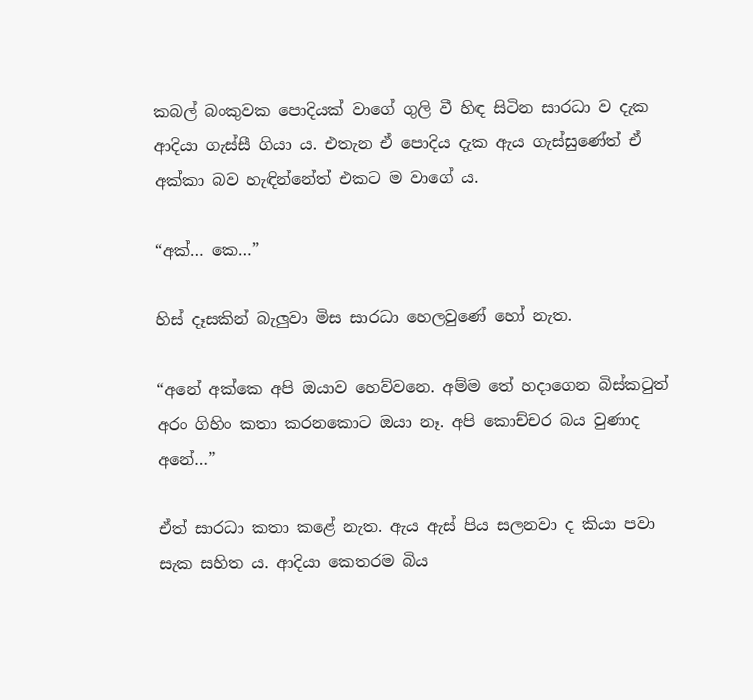කබල් බංකුවක පොදියක් වාගේ ගුලි වී හිඳ සිටින සාරධා ව දැක ආදියා ගැස්සී ගියා ය. එතැන ඒ පොදිය දැක ඇය ගැස්සුණේත් ඒ අක්කා බව හැඳින්නේත් එකට ම වාගේ ය.

“අක්… කෙ…”

හිස් දෑසකින් බැලුවා මිස සාරධා හෙලවුණේ හෝ නැත.

“අනේ අක්කෙ අපි ඔයාව හෙව්වනෙ. අම්ම තේ හදාගෙන බිස්කටුත් අරං ගිහිං කතා කරනකොට ඔයා නෑ. අපි කොච්චර බය වුණාද අනේ…”

ඒත් සාරධා කතා කළේ නැත. ඇය ඇස් පිය සලනවා ද කියා පවා සැක සහිත ය. ආදියා කෙතරම බිය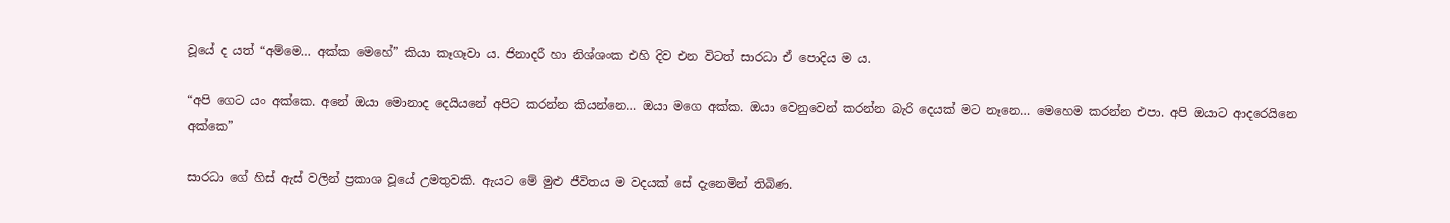වූයේ ද යත් “අම්මෙ… අක්ක මෙහේ” කියා කෑගෑවා ය. ජිනාදරී හා නිශ්ශංක එහි දිව එන විටත් සාරධා ඒ පොදිය ම ය.

“අපි ගෙට යං අක්කෙ. අනේ ඔයා මොනාද දෙයියනේ අපිට කරන්න කියන්නෙ… ඔයා මගෙ අක්ක. ඔයා වෙනුවෙන් කරන්න බැරි දෙයක් මට නෑනෙ… මෙහෙම කරන්න එපා. අපි ඔයාට ආදරෙයිනෙ අක්කෙ”

සාරධා ගේ හිස් ඇස් වලින් ප්‍රකාශ වූයේ උමතුවකි. ඇයට මේ මුළු ජීවිතය ම වදයක් සේ දැනෙමින් තිබිණ.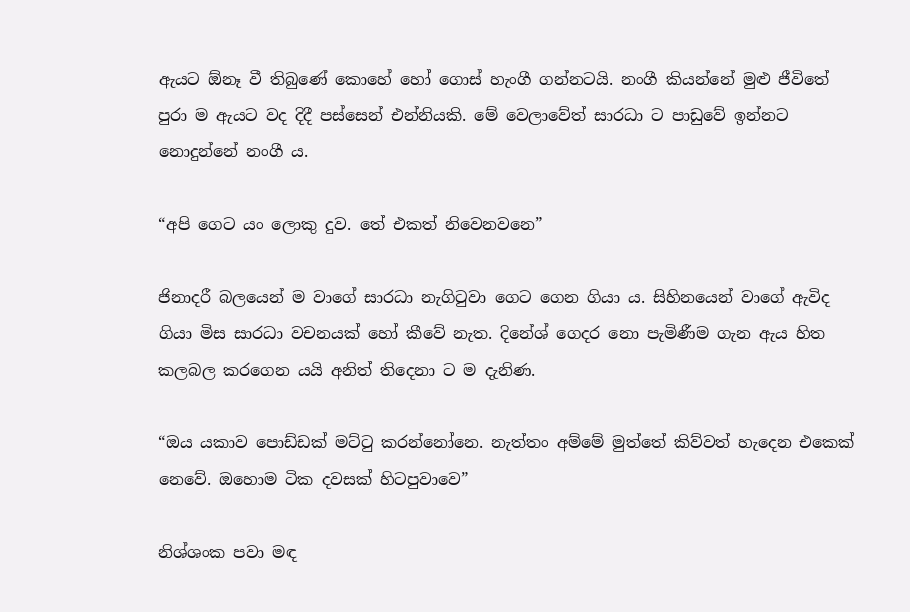ඇයට ඕනෑ වී තිබුණේ කොහේ හෝ ගොස් හැංගී ගන්නටයි. නංගී කියන්නේ මුළු ජීවිතේ පුරා ම ඇයට වද දිදී පස්සෙන් එන්නියකි. මේ වෙලාවේත් සාරධා ට පාඩුවේ ඉන්නට නොදුන්නේ නංගී ය.

“අපි ගෙට යං ලොකු දුව. තේ එකත් නිවෙනවනෙ”

ජිනාදරී බලයෙන් ම වාගේ සාරධා නැගිටුවා ගෙට ගෙන ගියා ය. සිහිනයෙන් වාගේ ඇවිද ගියා මිස සාරධා වචනයක් හෝ කීවේ නැත. දිනේශ් ගෙදර නො පැමිණීම ගැන ඇය හිත කලබල කරගෙන යයි අනිත් තිදෙනා ට ම දැනිණ.

“ඔය යකාව පොඩ්ඩක් මට්ටු කරන්නෝනෙ. නැත්තං අම්මේ මුත්තේ කිව්වත් හැදෙන එකෙක් නෙවේ. ඔහොම ටික දවසක් හිටපුවාවෙ”

නිශ්ශංක පවා මඳ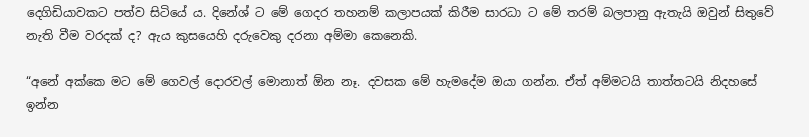දෙගිඩියාවකට පත්ව සිටියේ ය. දිනේශ් ට මේ ගෙදර තහනම් කලාපයක් කිරීම සාරධා ට මේ තරම් බලපානු ඇතැයි ඔවුන් සිතුවේ නැති වීම වරදක් ද? ඇය කුසයෙහි දරුවෙකු දරනා අම්මා කෙනෙකි.

“අනේ අක්කෙ මට මේ ගෙවල් දොරවල් මොනාත් ඕන නෑ. දවසක මේ හැමදේම ඔයා ගන්න. ඒත් අම්මටයි තාත්තටයි නිදහසේ ඉන්න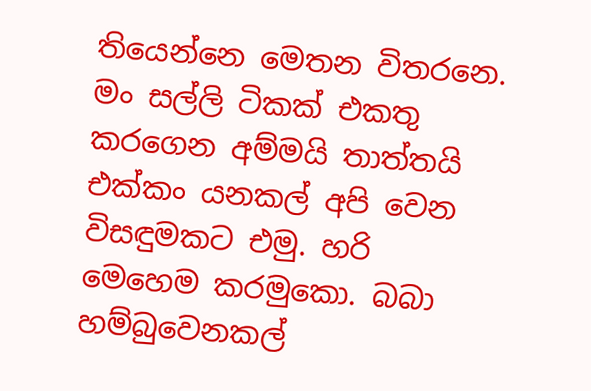තියෙන්නෙ මෙතන විතරනෙ. මං සල්ලි ටිකක් එකතු කරගෙන අම්මයි තාත්තයි එක්කං යනකල් අපි වෙන විසඳුමකට එමු. හරි   මෙහෙම කරමුකො. බබා හම්බුවෙනකල්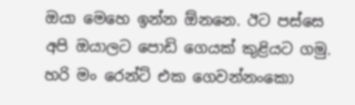ඔයා මෙහෙ ඉන්න ඕනනෙ. ඊට පස්සෙ අපි ඔයාලට පොඩි ගෙයක් කුළියට ගමු. හරි මං රෙන්ට් එක ගෙවන්නංකො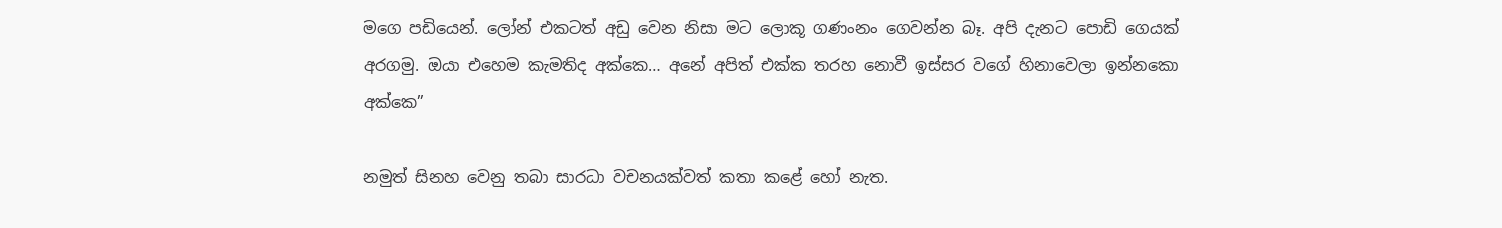මගෙ පඩියෙන්. ලෝන් එකටත් අඩු වෙන නිසා මට ලොකූ ගණංනං ගෙවන්න බෑ. අපි දැනට පොඩි ගෙයක් අරගමු. ඔයා එහෙම කැමතිද අක්කෙ… අනේ අපිත් එක්ක තරහ නොවී ඉස්සර වගේ හිනාවෙලා ඉන්නකො අක්කෙ”

නමුත් සිනහ වෙනු තබා සාරධා වචනයක්වත් කතා කළේ හෝ නැත.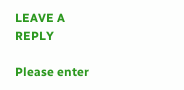LEAVE A REPLY

Please enter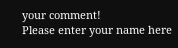your comment!
Please enter your name here